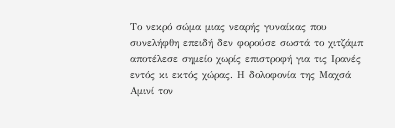Το νεκρό σώμα μιας νεαρής γυναίκας που συνελήφθη επειδή δεν φορούσε σωστά το χιτζάμπ αποτέλεσε σημείο χωρίς επιστροφή για τις Ιρανές εντός κι εκτός χώρας. Η δολοφονία της Μαχσά Αμινί τον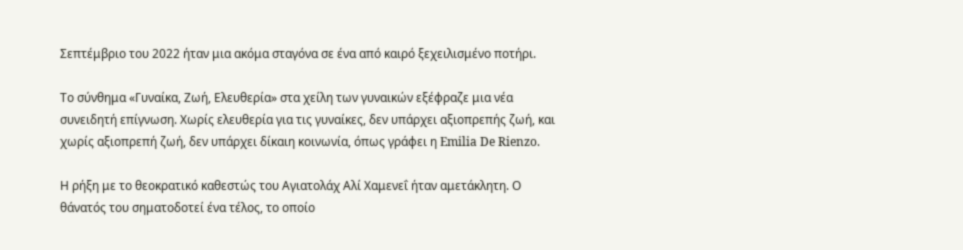Σεπτέμβριο του 2022 ήταν μια ακόμα σταγόνα σε ένα από καιρό ξεχειλισμένο ποτήρι.

Το σύνθημα «Γυναίκα, Ζωή, Ελευθερία» στα χείλη των γυναικών εξέφραζε μια νέα συνειδητή επίγνωση. Χωρίς ελευθερία για τις γυναίκες, δεν υπάρχει αξιοπρεπής ζωή, και χωρίς αξιοπρεπή ζωή, δεν υπάρχει δίκαιη κοινωνία, όπως γράφει η Emilia De Rienzo.

Η ρήξη με το θεοκρατικό καθεστώς του Αγιατολάχ Αλί Χαμενεΐ ήταν αμετάκλητη. Ο θάνατός του σηματοδοτεί ένα τέλος, το οποίο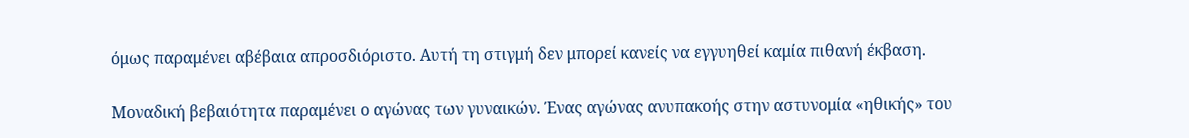όμως παραμένει αβέβαια απροσδιόριστο. Αυτή τη στιγμή δεν μπορεί κανείς να εγγυηθεί καμία πιθανή έκβαση.

Μοναδική βεβαιότητα παραμένει ο αγώνας των γυναικών. Ένας αγώνας ανυπακοής στην αστυνομία «ηθικής» του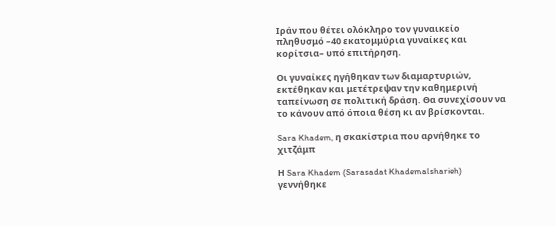Ιράν που θέτει ολόκληρο τον γυναικείο πληθυσμό –40 εκατομμύρια γυναίκες και κορίτσια– υπό επιτήρηση.

Οι γυναίκες ηγήθηκαν των διαμαρτυριών, εκτέθηκαν και μετέτρεψαν την καθημερινή ταπείνωση σε πολιτική δράση. Θα συνεχίσουν να το κάνουν από όποια θέση κι αν βρίσκονται.

Sara Khadem, η σκακίστρια που αρνήθηκε το χιτζάμπ

Η Sara Khadem (Sarasadat Khademalsharieh) γεννήθηκε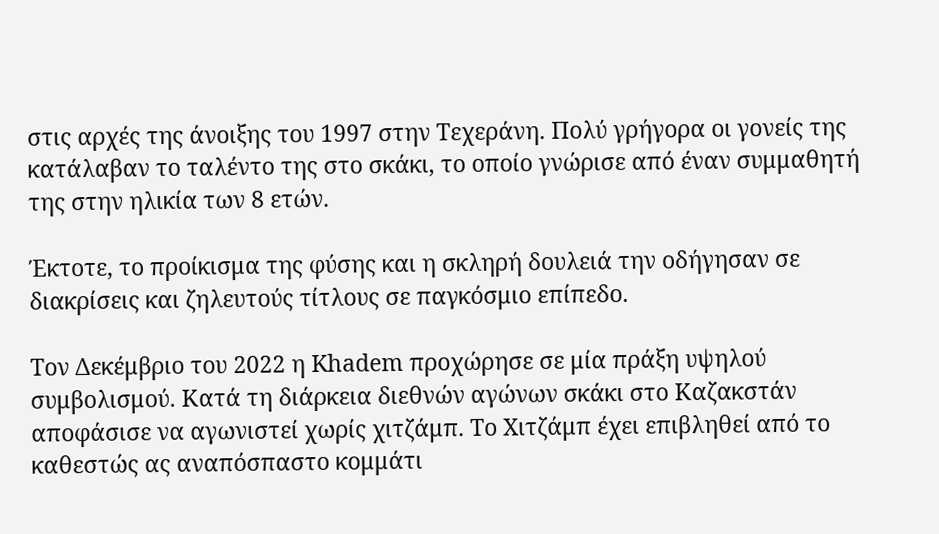στις αρχές της άνοιξης του 1997 στην Τεχεράνη. Πολύ γρήγορα οι γονείς της κατάλαβαν το ταλέντο της στο σκάκι, το οποίο γνώρισε από έναν συμμαθητή της στην ηλικία των 8 ετών.

Έκτοτε, το προίκισμα της φύσης και η σκληρή δουλειά την οδήγησαν σε διακρίσεις και ζηλευτούς τίτλους σε παγκόσμιο επίπεδο.

Τον Δεκέμβριο του 2022 η Khadem προχώρησε σε μία πράξη υψηλού συμβολισμού. Κατά τη διάρκεια διεθνών αγώνων σκάκι στο Καζακστάν αποφάσισε να αγωνιστεί χωρίς χιτζάμπ. Το Χιτζάμπ έχει επιβληθεί από το καθεστώς ας αναπόσπαστο κομμάτι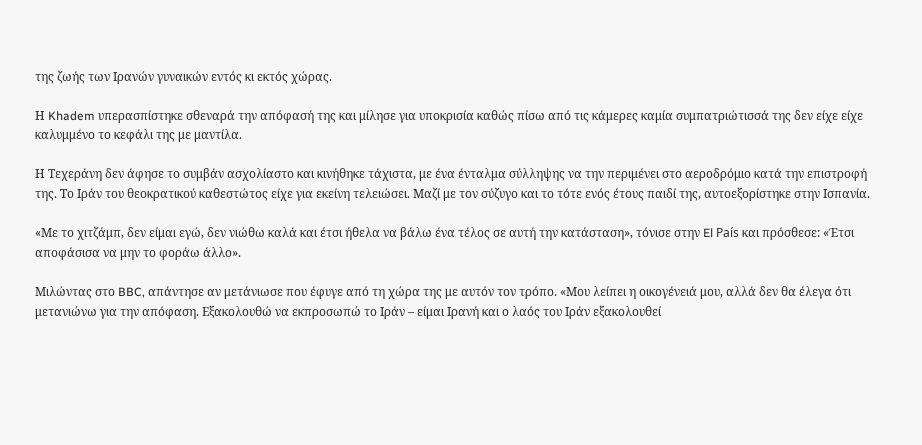της ζωής των Ιρανών γυναικών εντός κι εκτός χώρας.

Η Khadem υπερασπίστηκε σθεναρά την απόφασή της και μίλησε για υποκρισία καθώς πίσω από τις κάμερες καμία συμπατριώτισσά της δεν είχε είχε καλυμμένο το κεφάλι της με μαντίλα.

Η Τεχεράνη δεν άφησε το συμβάν ασχολίαστο και κινήθηκε τάχιστα, με ένα ένταλμα σύλληψης να την περιμένει στο αεροδρόμιο κατά την επιστροφή της. Το Ιράν του θεοκρατικού καθεστώτος είχε για εκείνη τελειώσει. Μαζί με τον σύζυγο και το τότε ενός έτους παιδί της, αυτοεξορίστηκε στην Ισπανία.

«Με το χιτζάμπ, δεν είμαι εγώ, δεν νιώθω καλά και έτσι ήθελα να βάλω ένα τέλος σε αυτή την κατάσταση», τόνισε στην El País και πρόσθεσε: «Έτσι αποφάσισα να μην το φοράω άλλο».

Μιλώντας στο BBC, απάντησε αν μετάνιωσε που έφυγε από τη χώρα της με αυτόν τον τρόπο. «Μου λείπει η οικογένειά μου, αλλά δεν θα έλεγα ότι μετανιώνω για την απόφαση. Εξακολουθώ να εκπροσωπώ το Ιράν – είμαι Ιρανή και ο λαός του Ιράν εξακολουθεί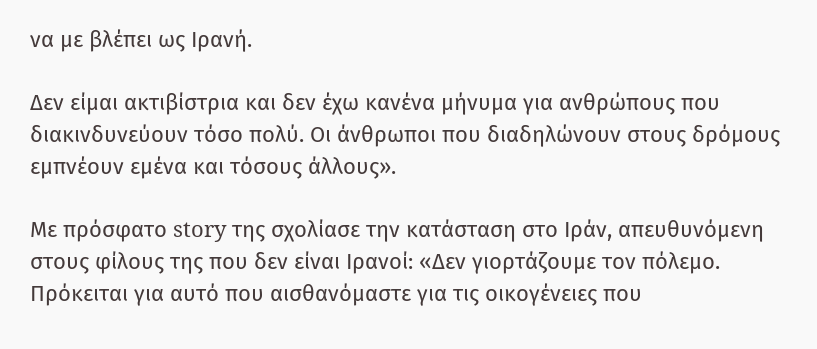να με βλέπει ως Ιρανή.

Δεν είμαι ακτιβίστρια και δεν έχω κανένα μήνυμα για ανθρώπους που διακινδυνεύουν τόσο πολύ. Οι άνθρωποι που διαδηλώνουν στους δρόμους εμπνέουν εμένα και τόσους άλλους».

Με πρόσφατο story της σχολίασε την κατάσταση στο Ιράν, απευθυνόμενη στους φίλους της που δεν είναι Ιρανοί: «Δεν γιορτάζουμε τον πόλεμο. Πρόκειται για αυτό που αισθανόμαστε για τις οικογένειες που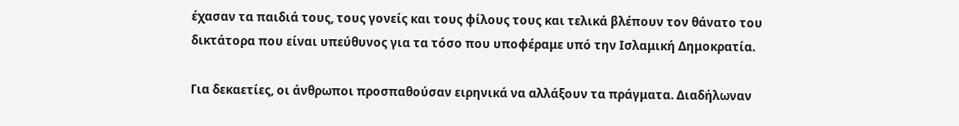έχασαν τα παιδιά τους, τους γονείς και τους φίλους τους και τελικά βλέπουν τον θάνατο του δικτάτορα που είναι υπεύθυνος για τα τόσο που υποφέραμε υπό την Ισλαμική Δημοκρατία.

Για δεκαετίες, οι άνθρωποι προσπαθούσαν ειρηνικά να αλλάξουν τα πράγματα. Διαδήλωναν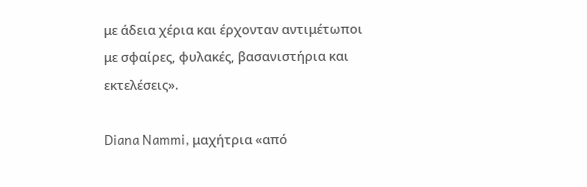με άδεια χέρια και έρχονταν αντιμέτωποι με σφαίρες, φυλακές, βασανιστήρια και εκτελέσεις».

Diana Nammi, μαχήτρια «από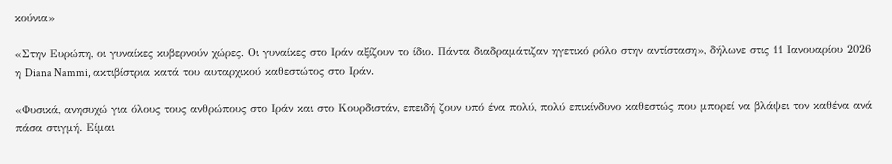κούνια»

«Στην Ευρώπη, οι γυναίκες κυβερνούν χώρες. Οι γυναίκες στο Ιράν αξίζουν το ίδιο. Πάντα διαδραμάτιζαν ηγετικό ρόλο στην αντίσταση», δήλωνε στις 11 Ιανουαρίου 2026 η Diana Nammi, ακτιβίστρια κατά του αυταρχικού καθεστώτος στο Ιράν.

«Φυσικά, ανησυχώ για όλους τους ανθρώπους στο Ιράν και στο Κουρδιστάν, επειδή ζουν υπό ένα πολύ, πολύ επικίνδυνο καθεστώς που μπορεί να βλάψει τον καθένα ανά πάσα στιγμή. Είμαι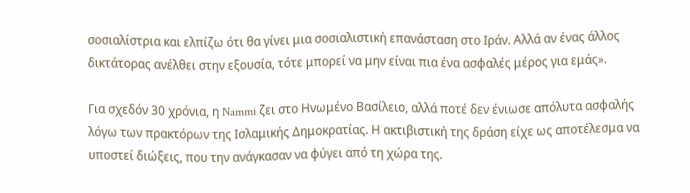σοσιαλίστρια και ελπίζω ότι θα γίνει μια σοσιαλιστική επανάσταση στο Ιράν. Αλλά αν ένας άλλος δικτάτορας ανέλθει στην εξουσία, τότε μπορεί να μην είναι πια ένα ασφαλές μέρος για εμάς».

Για σχεδόν 30 χρόνια, η Nammi ζει στο Ηνωμένο Βασίλειο, αλλά ποτέ δεν ένιωσε απόλυτα ασφαλής λόγω των πρακτόρων της Ισλαμικής Δημοκρατίας. Η ακτιβιστική της δράση είχε ως αποτέλεσμα να υποστεί διώξεις, που την ανάγκασαν να φύγει από τη χώρα της.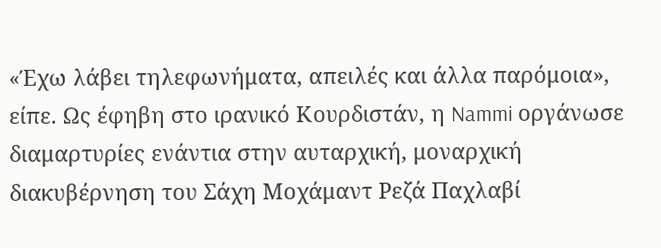«Έχω λάβει τηλεφωνήματα, απειλές και άλλα παρόμοια», είπε. Ως έφηβη στο ιρανικό Κουρδιστάν, η Nammi οργάνωσε διαμαρτυρίες ενάντια στην αυταρχική, μοναρχική διακυβέρνηση του Σάχη Μοχάμαντ Ρεζά Παχλαβί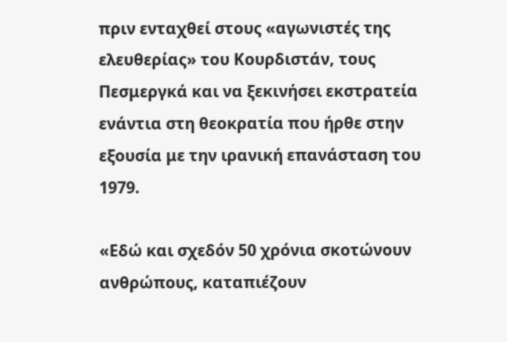πριν ενταχθεί στους «αγωνιστές της ελευθερίας» του Κουρδιστάν, τους Πεσμεργκά και να ξεκινήσει εκστρατεία ενάντια στη θεοκρατία που ήρθε στην εξουσία με την ιρανική επανάσταση του 1979.

«Εδώ και σχεδόν 50 χρόνια σκοτώνουν ανθρώπους, καταπιέζουν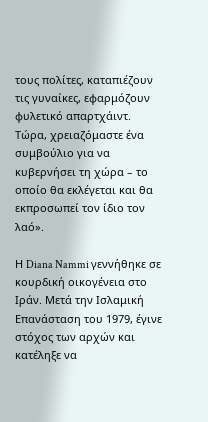τους πολίτες, καταπιέζουν τις γυναίκες, εφαρμόζουν φυλετικό απαρτχάιντ. Τώρα, χρειαζόμαστε ένα συμβούλιο για να κυβερνήσει τη χώρα – το οποίο θα εκλέγεται και θα εκπροσωπεί τον ίδιο τον λαό».

Η Diana Nammi γεννήθηκε σε κουρδική οικογένεια στο Ιράν. Μετά την Ισλαμική Επανάσταση του 1979, έγινε στόχος των αρχών και κατέληξε να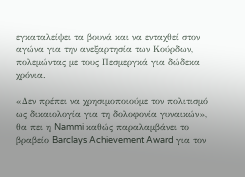εγκαταλείψει τα βουνά και να ενταχθεί στον αγώνα για την ανεξαρτησία των Κούρδων, πολεμώντας με τους Πεσμεργκά για δώδεκα χρόνια.

«Δεν πρέπει να χρησιμοποιούμε τον πολιτισμό ως δικαιολογία για τη δολοφονία γυναικών», θα πει η Nammi καθώς παραλαμβάνει το βραβείο Barclays Achievement Award για τον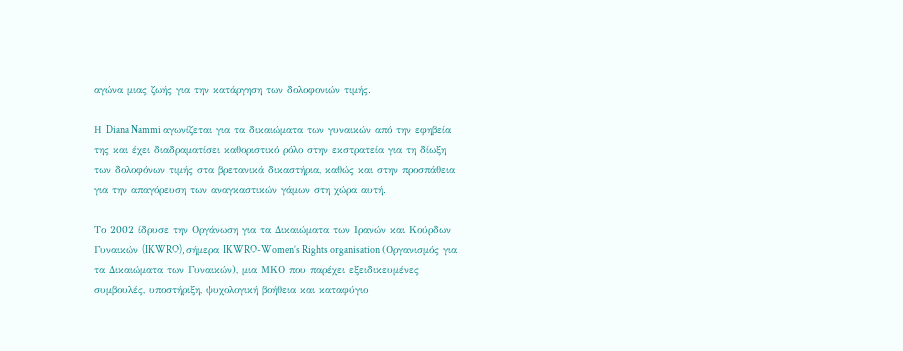αγώνα μιας ζωής για την κατάργηση των δολοφονιών τιμής.

Η Diana Nammi αγωνίζεται για τα δικαιώματα των γυναικών από την εφηβεία της και έχει διαδραματίσει καθοριστικό ρόλο στην εκστρατεία για τη δίωξη των δολοφόνων τιμής στα βρετανικά δικαστήρια, καθώς και στην προσπάθεια για την απαγόρευση των αναγκαστικών γάμων στη χώρα αυτή.

Το 2002 ίδρυσε την Οργάνωση για τα Δικαιώματα των Ιρανών και Κούρδων Γυναικών (IKWRO), σήμερα IKWRO-Women’s Rights organisation (Οργανισμός για τα Δικαιώματα των Γυναικών), μια ΜΚΟ που παρέχει εξειδικευμένες συμβουλές, υποστήριξη, ψυχολογική βοήθεια και καταφύγιο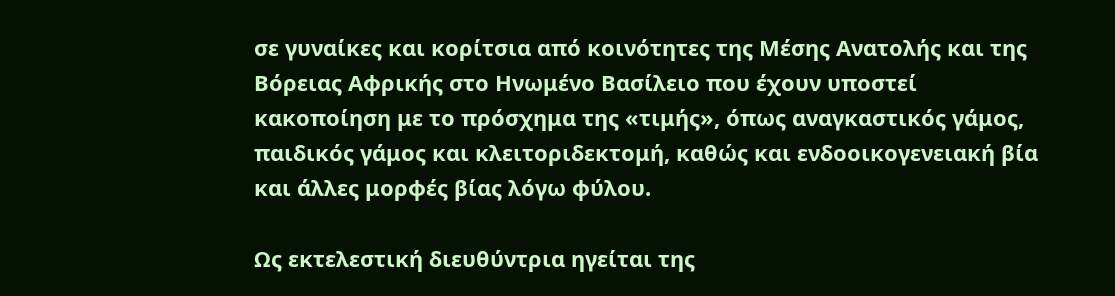σε γυναίκες και κορίτσια από κοινότητες της Μέσης Ανατολής και της Βόρειας Αφρικής στο Ηνωμένο Βασίλειο που έχουν υποστεί κακοποίηση με το πρόσχημα της «τιμής», όπως αναγκαστικός γάμος, παιδικός γάμος και κλειτοριδεκτομή, καθώς και ενδοοικογενειακή βία και άλλες μορφές βίας λόγω φύλου.

Ως εκτελεστική διευθύντρια ηγείται της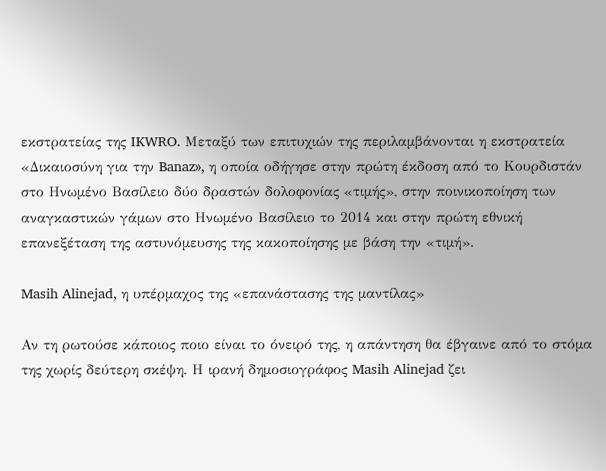εκστρατείας της IKWRO. Μεταξύ των επιτυχιών της περιλαμβάνονται η εκστρατεία «Δικαιοσύνη για την Banaz», η οποία οδήγησε στην πρώτη έκδοση από το Κουρδιστάν στο Ηνωμένο Βασίλειο δύο δραστών δολοφονίας «τιμής», στην ποινικοποίηση των αναγκαστικών γάμων στο Ηνωμένο Βασίλειο το 2014 και στην πρώτη εθνική επανεξέταση της αστυνόμευσης της κακοποίησης με βάση την «τιμή».

Masih Alinejad, η υπέρμαχος της «επανάστασης της μαντίλας»

Αν τη ρωτούσε κάποιος ποιο είναι το όνειρό της, η απάντηση θα έβγαινε από το στόμα της χωρίς δεύτερη σκέψη. Η ιρανή δημοσιογράφος Masih Alinejad ζει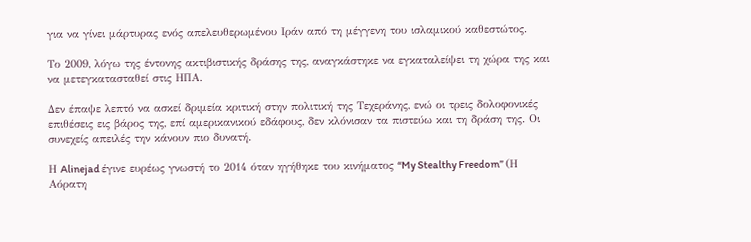για να γίνει μάρτυρας ενός απελευθερωμένου Ιράν από τη μέγγενη του ισλαμικού καθεστώτος.

Το 2009, λόγω της έντονης ακτιβιστικής δράσης της, αναγκάστηκε να εγκαταλείψει τη χώρα της και να μετεγκατασταθεί στις ΗΠΑ.

Δεν έπαψε λεπτό να ασκεί δριμεία κριτική στην πολιτική της Τεχεράνης, ενώ οι τρεις δολοφονικές επιθέσεις εις βάρος της, επί αμερικανικού εδάφους, δεν κλόνισαν τα πιστεύω και τη δράση της. Οι συνεχείς απειλές την κάνουν πιο δυνατή.

Η Alinejad έγινε ευρέως γνωστή το 2014 όταν ηγήθηκε του κινήματος “My Stealthy Freedom” (Η Αόρατη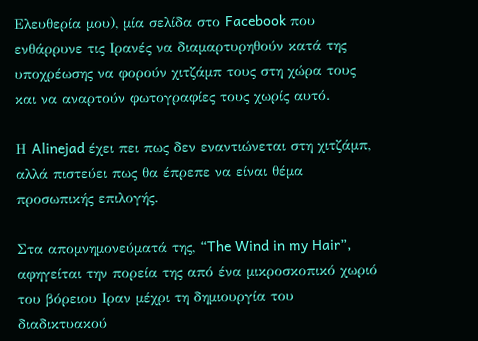Ελευθερία μου), μία σελίδα στο Facebook που ενθάρρυνε τις Ιρανές να διαμαρτυρηθούν κατά της υποχρέωσης να φορούν χιτζάμπ τους στη χώρα τους και να αναρτούν φωτογραφίες τους χωρίς αυτό.

Η Alinejad έχει πει πως δεν εναντιώνεται στη χιτζάμπ, αλλά πιστεύει πως θα έπρεπε να είναι θέμα προσωπικής επιλογής.

Στα απομνημονεύματά της, “The Wind in my Hair”, αφηγείται την πορεία της από ένα μικροσκοπικό χωριό του βόρειου Ιραν μέχρι τη δημιουργία του διαδικτυακού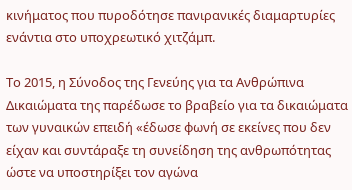κινήματος που πυροδότησε πανιρανικές διαμαρτυρίες ενάντια στο υποχρεωτικό χιτζάμπ.

Το 2015, η Σύνοδος της Γενεύης για τα Ανθρώπινα Δικαιώματα της παρέδωσε το βραβείο για τα δικαιώματα των γυναικών επειδή «έδωσε φωνή σε εκείνες που δεν είχαν και συντάραξε τη συνείδηση της ανθρωπότητας ώστε να υποστηρίξει τον αγώνα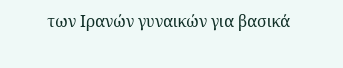των Ιρανών γυναικών για βασικά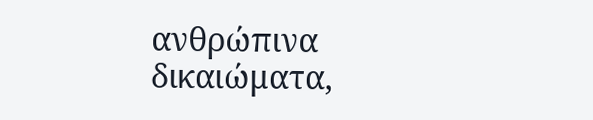ανθρώπινα δικαιώματα,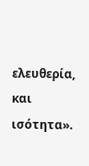ελευθερία, και ισότητα».